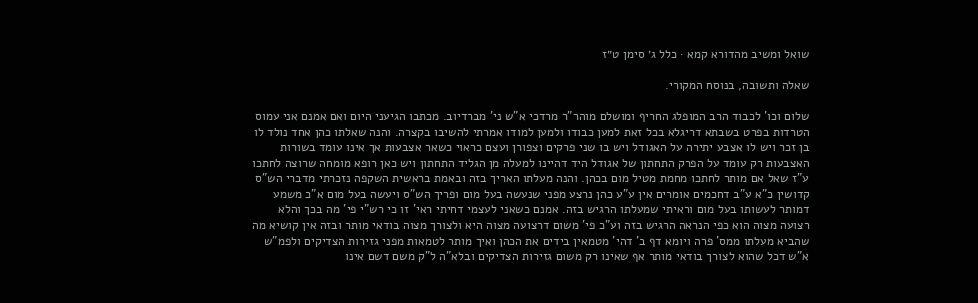שואל ומשיב מהדורא קמא · כלל ג׳ סימן ט״ז

שאלה ותשובה, בנוסח המקורי.

שלום וכו' לכבוד הרב המופלג החריף ומושלם מוהר"ר מרדכי א"ש ני' מברדיוב. מכתבו הגיעני היום ואם אמנם אני עמוס הטרדות בפרט בשבתא דריגלא בכל זאת למען כבודו ולמען למודו אמרתי להשיבו בקצרה. והנה שאלתו כהן אחד נולד לו בן זכר ויש לו אצבע יתירה על האגודל ויש בו שני פרקים וצפורן ועצם כראוי כשאר אצבעות אך אינו עומד בשורות האצבעות רק עומד על הפרק התחתון של אגודל היד דהיינו למעלה מן הגליד התחתון ויש כאן רופא מומחה שרוצה לחתכו ע"ז שאל אם מותר לחתכו מחמת מטיל מום בכהן. והנה מעלתו האריך בזה ובאמת בראשית השקפה נזכרתי מדברי הש"ס קדושין כ"א ע"ב דחכמים אומרים אין ע"ע כהן נרצע מפני שנעשה בעל מום ופריך הש"ס ויעשה בעל מום א"כ משמע דמותר לעשותו בעל מום וראיתי שמעלתו הרגיש בזה. אמנם כשאני לעצמי דחיתי ראי' זו כי רש"י פי' מה בכך והלא רצועה מצוה הוא כפי הנראה הרגיש בזה וע"כ פי' משום דרצועה מצוה היא ולצורך מצוה בודאי מותר ובזה אין קושיא מה שהביא מעלתו ממס' פרה ויומא דף ב' דהי' מטמאין בידים את הכהן ואיך מותר לטמאות מפני גזירות הצדיקים ולפמ"ש א"ש דכל שהוא לצורך בודאי מותר אף שאינו רק משום גזירות הצדיקים ובלא"ה ל"ק משם דשם אינו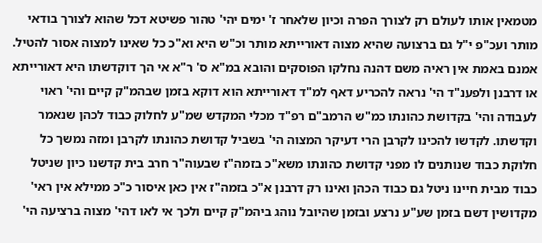מטמאין אותו לעולם רק לצורך הפרה וכיון שלאחר ז' ימים יהי' טהור פשיטא דכל שהוא לצורך בודאי מותר ועכ"פ י"ל גם ברצועה שהיא מצוה דאורייתא מותר וכ"ש היא וא"כ כל שאינו למצוה אסור להטיל. אמנם באמת אין ראיה משם דהנה נחלקו הפוסקים והובא במ"א ס' ר"א אי הך דוקדשתו היא דאורייתא או דרבנן ולפענ"ד הי' נראה להכריע דאף למ"ד דאורייתא הוא דוקא בזמן שבהמ"ק קיים והי' ראוי לעבודה והי' בקדושת כהונתו כמ"ש הרמב"ם רפ"ד מכלי המקדש שמ"ע לחלוק כבוד לכהן שנאמר וקדשתו. לקדשו להכינו לקרבן הרי דעיקר המצוה הי' בשביל קדושת כהונתו לקרבן ומזה נמשך כל חלוקת כבוד שנותנים לו מפני קדושת כהונתו משא"כ בזמה"ז שבעוה"ר חרב בית קדשנו כיון שניטל כבוד מבית חיינו ניטל גם כבוד הכהן ואינו רק דרבנן א"כ בזמה"ז אין כאן איסור כ"כ ממילא אין ראי' מקדושין דשם בזמן שע"ע נרצע ובזמן שהיובל נוהג ביהמ"ק קיים ולכך אי לאו דהי' מצוה ברציעה הי'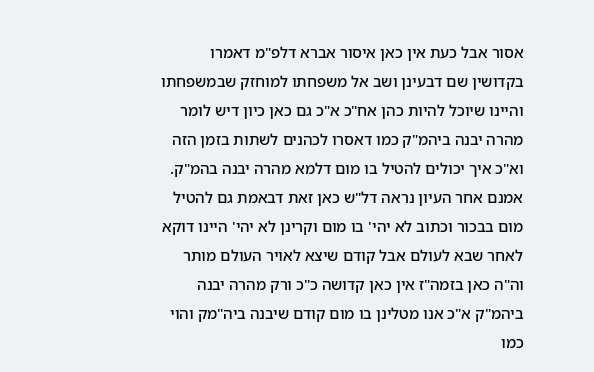אסור אבל כעת אין כאן איסור אברא דלפ"מ דאמרו בקדושין שם דבעינן ושב אל משפחתו למוחזק שבמשפחתו והיינו שיוכל להיות כהן אח"כ א"כ גם כאן כיון דיש לומר מהרה יבנה ביהמ"ק כמו דאסרו לכהנים לשתות בזמן הזה וא"כ איך יכולים להטיל בו מום דלמא מהרה יבנה בהמ"ק. אמנם אחר העיון נראה דל"ש כאן זאת דבאמת גם להטיל מום בבכור וכתוב לא יהי' בו מום וקרינן לא יהי' היינו דוקא לאחר שבא לעולם אבל קודם שיצא לאויר העולם מותר וה"ה כאן בזמה"ז אין כאן קדושה כ"כ ורק מהרה יבנה ביהמ"ק א"כ אנו מטלינן בו מום קודם שיבנה ביה"מק והוי כמו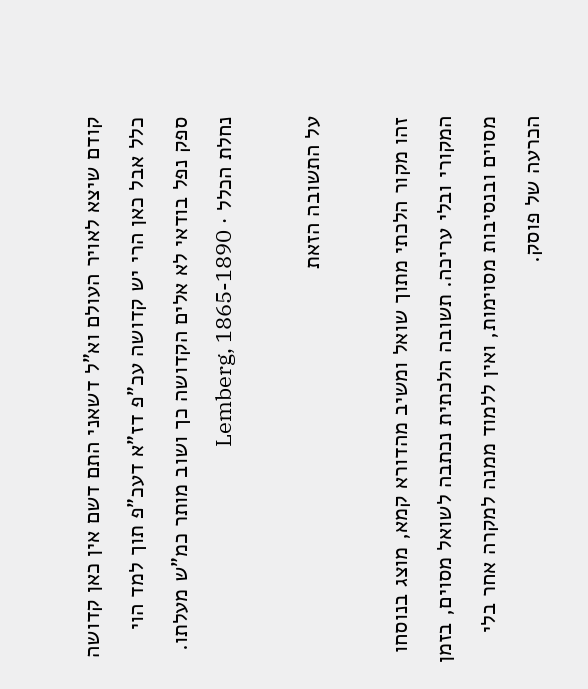קודם שיצא לאויר העולם וא"ל דשאני התם דשם אין כאן קדושה כלל אבל כאן הרי יש קדושה עכ"פ דז"א דעכ"פ תוך למד הוי ספק נפל בודאי לא אלים הקדושה כך ושוב מותר כמ"ש מעלתו.
נחלת הכלל · Lemberg, 1865-1890

על התשובה הזאת

זהו מקור הלכתי מתוך שואל ומשיב מהדורא קמא, מוצג בנוסחו המקורי ובלי עריכה. תשובה הלכתית נכתבה לשואל מסוים, בזמן מסוים ובנסיבות מסוימות, ואין ללמוד ממנה למקרה אחר בלי הכרעה של פוסק.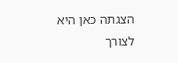הצגתה כאן היא לצורך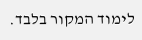לימוד המקור בלבד.